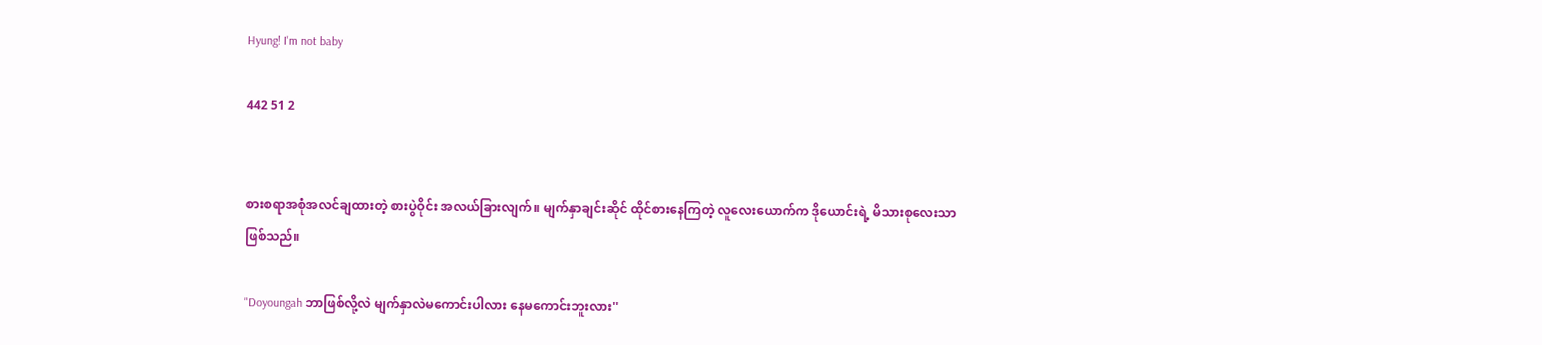Hyung! I'm not baby

442 51 2


စားစရာအစုံအလင်ချထားတဲ့ စားပွဲဝိုင်း အလယ်ခြားလျက်။ မျက်နှာချင်းဆိုင် ထိုင်စားနေကြတဲ့ လူလေးယောက်က ဒိုယောင်းရဲ့ မိသားစုလေးသာဖြစ်သည်။

"Doyoungah ဘာဖြစ်လို့လဲ မျက်နှာလဲမကောင်းပါလား နေမကောင်းဘူးလား''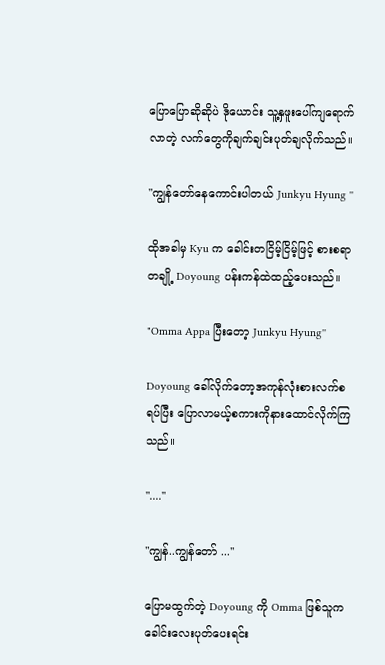ပြောပြောဆိုဆိုပဲ ဒိုယောင်း သူ့နှဖူးပေါ်ကျရောက်လာတဲ့ လက်တွေကိုချက်ချင်းပုတ်ချလိုက်သည်။

"ကျွန်တော်နေကောင်းပါတယ် Junkyu Hyung ''

ထိုအခါမှ Kyu က ခေါင်းတငြိမ့်ငြိမ့်ဖြင့် စားစရာတချို့ Doyoung ပန်းကန်ထဲထည့်ပေးသည်။

"Omma Appa ပြီးတော့ Junkyu Hyung''

Doyoung ခေါ်လိုက်တော့အကုန်လုံးစားလက်စ ရပ်ပြီး ပြောလာမယ့်စကားကိုနားထောင်လိုက်ကြသည်။

"....''

"ကျွန်..ကျွန်တော် ...''

ပြောမထွက်တဲ့ Doyoung ကို Omma ဖြစ်သူက ခေါင်းလေးပုတ်ပေးရင်း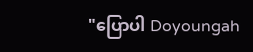"ပြောပါ Doyoungah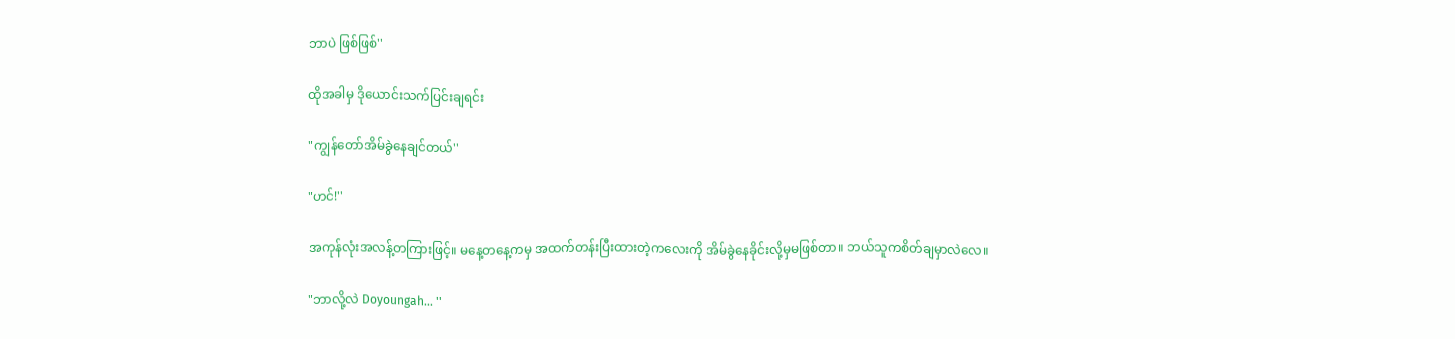ဘာပဲ ဖြစ်ဖြစ်''

ထိုအခါမှ ဒိုယောင်းသက်ပြင်းချရင်း

"ကျွန်တော်အိမ်ခွဲနေချင်တယ်''

"ဟင်!''

အကုန်လုံးအလန့်တကြားဖြင့်။ မနေ့တနေ့ကမှ အထက်တန်းပြီးထားတဲ့ကလေးကို အိမ်ခွဲနေခိုင်းလို့မှမဖြစ်တာ။ ဘယ်သူကစိတ်ချမှာလဲလေ။

"ဘာလို့လဲ Doyoungah... ''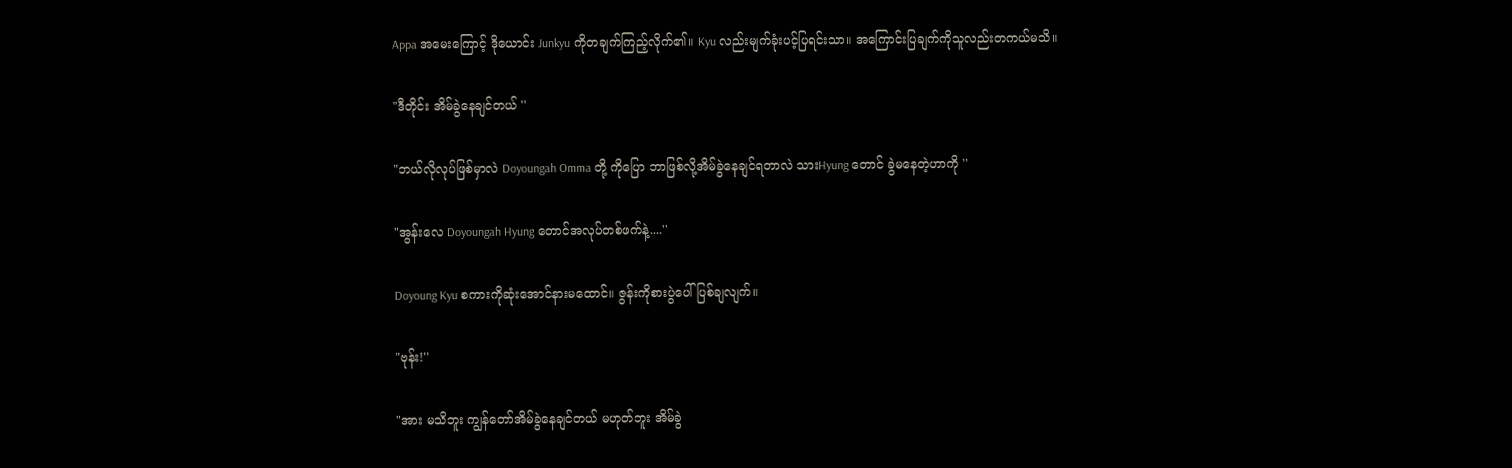Appa အမေးကြောင့် ဒိုယောင်း Junkyu ကိုတချက်ကြည့်လိုက်၏။ Kyu လည်းမျက်ခုံးပင့်ပြရင်းသာ။ အကြောင်းပြချက်ကိုသူလည်းတကယ်မသိ။

"ဒီတိုင်း အိမ်ခွဲနေချင်တယ် ''

"ဘယ်လိုလုပ်ဖြစ်မှာလဲ Doyoungah Omma တို့ ကိုပြော ဘာဖြစ်လို့အိမ်ခွဲနေချင်ရတာလဲ သားHyung တောင် ခွဲမနေတဲ့ဟာကို ''

"အွန်းလေ Doyoungah Hyung တောင်အလုပ်တစ်ဖက်နဲ့....''

Doyoung Kyu စကားကိုဆုံးအောင်နားမထောင်။ ဇွန်းကိုစားပွဲပေါ်ပြစ်ချလျက်။

"ဗုန်း!''

"အား မသိဘူး ကျွန်တော်အိမ်ခွဲနေချင်တယ် မဟုတ်ဘူး အိမ်ခွဲ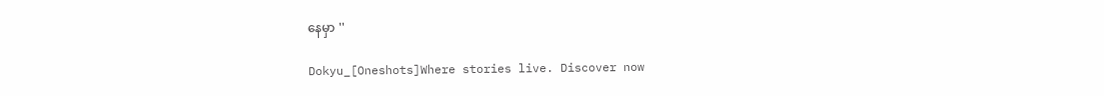နေမှာ ''

Dokyu_[Oneshots]Where stories live. Discover now